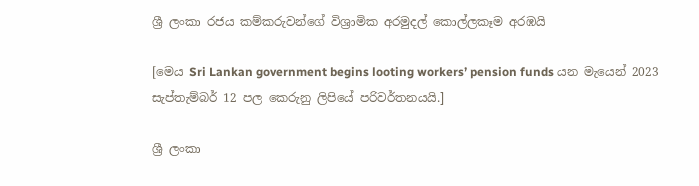ශ්‍රී ලංකා රජය කම්කරුවන්ගේ විශ්‍රාමික අරමුදල් කොල්ලකෑම අරඹයි

[මෙය Sri Lankan government begins looting workers’ pension funds යන මැයෙන් 2023 සැප්තැම්බර් 12 පල කෙරුනු ලිපියේ පරිවර්තනයයි.]

ශ්‍රී ලංකා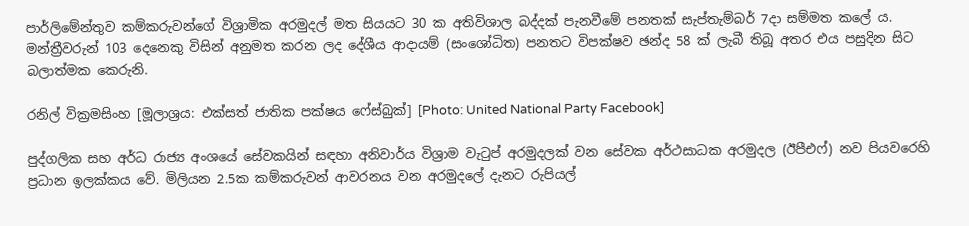පාර්ලිමේන්තුව කම්කරුවන්ගේ විශ්‍රාමික අරමුදල් මත සියයට 30 ක අතිවිශාල බද්දක් පැනවීමේ පනතක් සැප්තැම්බර් 7දා සම්මත කලේ ය. මන්ත්‍රීවරුන් 103 දෙනෙකු විසින් අනුමත කරන ලද දේශීය ආදායම් (සංශෝධිත) පනතට විපක්ෂව ඡන්ද 58 ක් ලැබී තිබූ අතර එය පසුදින සිට බලාත්මක කෙරුනි.

රනිල් වික්‍රමසිංහ [මූලාශ්‍රය: එක්සත් ජාතික පක්ෂය ෆේස්බුක්] [Photo: United National Party Facebook]

පුද්ගලික සහ අර්ධ රාජ්‍ය අංශයේ සේවකයින් සඳහා අනිවාර්ය විශ්‍රාම වැටුප් අරමුදලක් වන සේවක අර්ථසාධක අරමුදල (ඊපීඑෆ්) නව පියවරෙහි ප්‍රධාන ඉලක්කය වේ. මිලියන 2.5ක කම්කරුවන් ආවරනය වන අරමුදලේ දැනට රුපියල්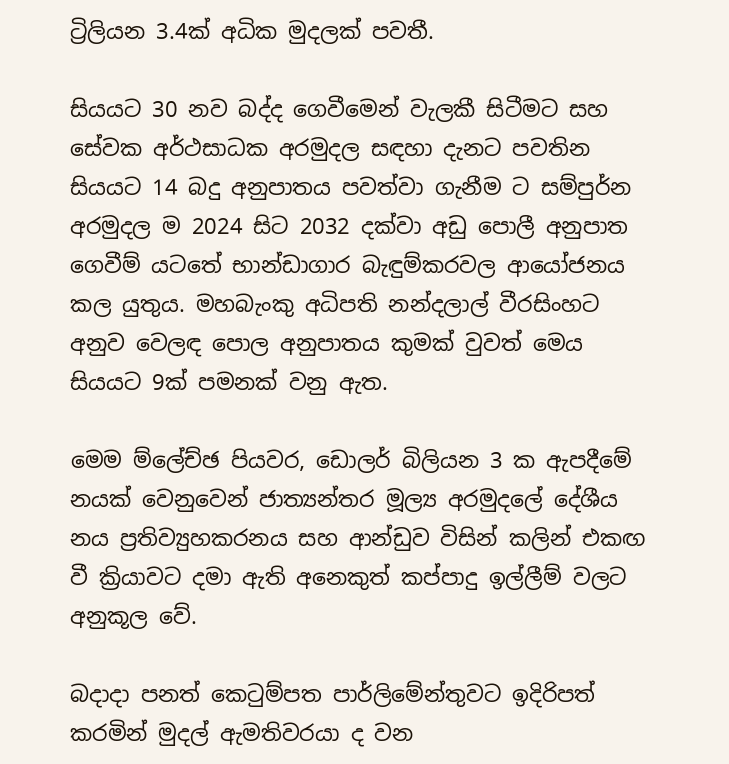ට්‍රිලියන 3.4ක් අධික මුදලක් පවතී.

සියයට 30 නව බද්ද ගෙවීමෙන් වැලකී සිටීමට සහ සේවක අර්ථසාධක අරමුදල සඳහා දැනට පවතින සියයට 14 බදු අනුපාතය පවත්වා ගැනීම ට සම්පුර්න අරමුදල ම 2024 සිට 2032 දක්වා අඩු පොලී අනුපාත ගෙවීම් යටතේ භාන්ඩාගාර බැඳුම්කරවල ආයෝජනය කල යුතුය. මහබැංකු අධිපති නන්දලාල් වීරසිංහට අනුව වෙලඳ පොල අනුපාතය කුමක් වුවත් මෙය සියයට 9ක් පමනක් වනු ඇත.

මෙම ම්ලේච්ඡ පියවර, ඩොලර් බිලියන 3 ක ඇපදීමේ නයක් වෙනුවෙන් ජාත්‍යන්තර මූල්‍ය අරමුදලේ දේශීය නය ප්‍රතිව්‍යුහකරනය සහ ආන්ඩුව විසින් කලින් එකඟ වී ක්‍රියාවට දමා ඇති අනෙකුත් කප්පාදු ඉල්ලීම් වලට අනුකූල වේ.

බදාදා පනත් කෙටුම්පත පාර්ලිමේන්තුවට ඉදිරිපත් කරමින් මුදල් ඇමතිවරයා ද වන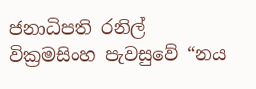ජනාධිපති රනිල් වික්‍රමසිංහ පැවසුවේ “නය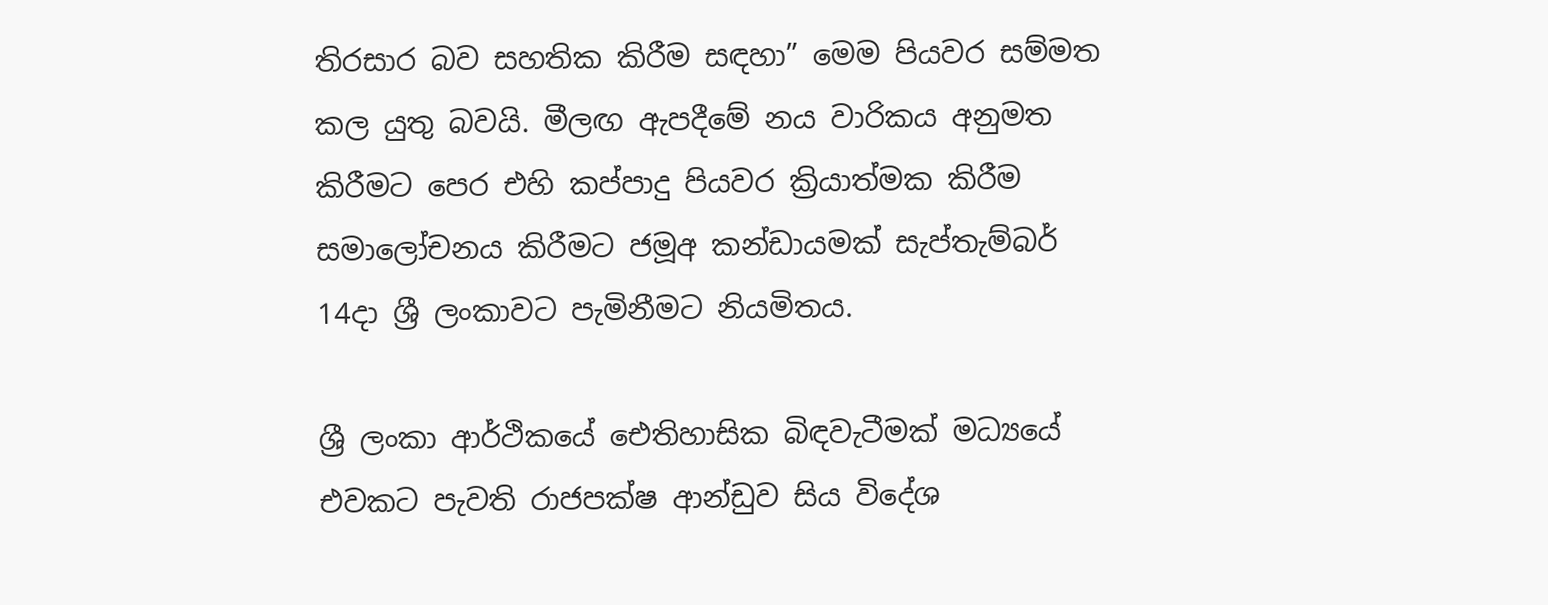තිරසාර බව සහතික කිරීම සඳහා” මෙම පියවර සම්මත කල යුතු බවයි. මීලඟ ඇපදීමේ නය වාරිකය අනුමත කිරීමට පෙර එහි කප්පාදු පියවර ක්‍රියාත්මක කිරීම සමාලෝචනය කිරීමට ජමූඅ කන්ඩායමක් සැප්තැම්බර් 14දා ශ්‍රී ලංකාවට පැමිනීමට නියමිතය.

ශ්‍රී ලංකා ආර්ථිකයේ ඓතිහාසික බිඳවැටීමක් මධ්‍යයේ එවකට පැවති රාජපක්ෂ ආන්ඩුව සිය විදේශ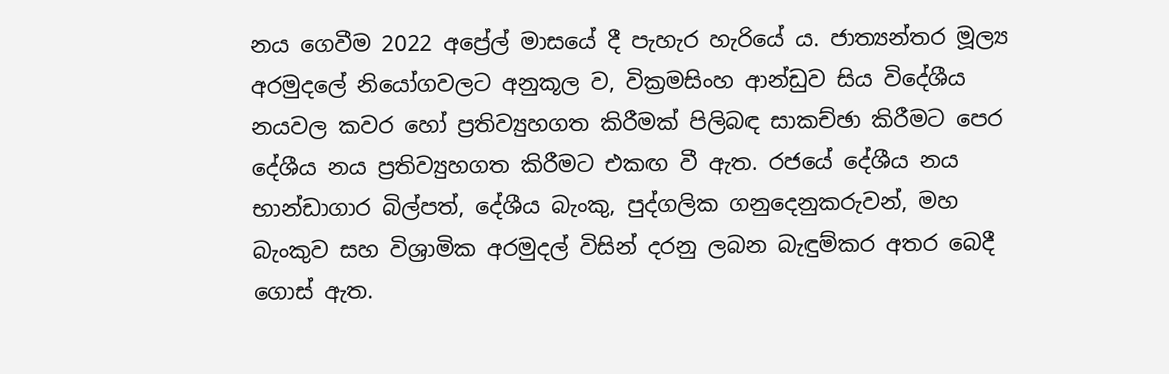නය ගෙවීම 2022 අප්‍රේල් මාසයේ දී පැහැර හැරියේ ය. ජාත්‍යන්තර මූල්‍ය අරමුදලේ නියෝගවලට අනුකූල ව, වික්‍රමසිංහ ආන්ඩුව සිය විදේශීය නයවල කවර හෝ ප්‍රතිව්‍යුහගත කිරීමක් පිලිබඳ සාකච්ඡා කිරීමට පෙර දේශීය නය ප්‍රතිව්‍යුහගත කිරීමට එකඟ වී ඇත. රජයේ දේශීය නය භාන්ඩාගාර බිල්පත්, දේශීය බැංකු, පුද්ගලික ගනුදෙනුකරුවන්, මහ බැංකුව සහ විශ්‍රාමික අරමුදල් විසින් දරනු ලබන බැඳුම්කර අතර බෙදී ගොස් ඇත.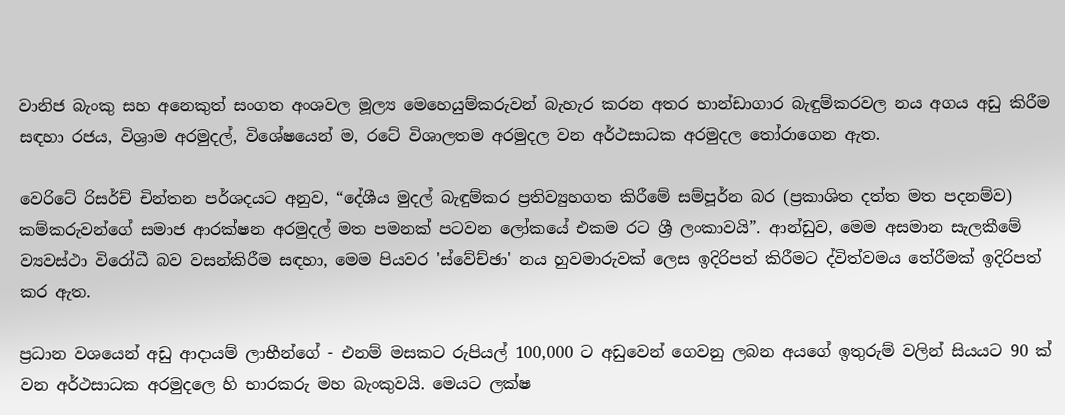වානිජ බැංකු සහ අනෙකුත් සංගත අංශවල මූල්‍ය මෙහෙයුම්කරුවන් බැහැර කරන අතර භාන්ඩාගාර බැඳුම්කරවල නය අගය අඩු කිරීම සඳහා රජය, විශ්‍රාම අරමුදල්, විශේෂයෙන් ම, රටේ විශාලතම අරමුදල වන අර්ථසාධක අරමුදල තෝරාගෙන ඇත.

වෙරිටේ රිසර්ච් චින්තන පර්ශදයට අනුව, “දේශීය මුදල් බැඳුම්කර ප්‍රතිව්‍යුහගත කිරීමේ සම්පූර්න බර (ප්‍රකාශිත දත්ත මත පදනම්ව) කම්කරුවන්ගේ සමාජ ආරක්ෂන අරමුදල් මත පමනක් පටවන ලෝකයේ එකම රට ශ්‍රී ලංකාවයි”. ආන්ඩුව, මෙම අසමාන සැලකීමේ ව්‍යවස්ථා විරෝධී බව වසන්කිරීම සඳහා, මෙම පියවර 'ස්වේච්ඡා' නය හුවමාරුවක් ලෙස ඉදිරිපත් කිරීමට ද්විත්වමය තේරීමක් ඉදිරිපත් කර ඇත.

ප්‍රධාන වශයෙන් අඩු ආදායම් ලාභීන්ගේ - එනම් මසකට රුපියල් 100,000 ට අඩුවෙන් ගෙවනු ලබන අයගේ ඉතුරුම් වලින් සියයට 90 ක් වන අර්ථසාධක අරමුදලෙ හි භාරකරු මහ බැංකුවයි. මෙයට ලක්ෂ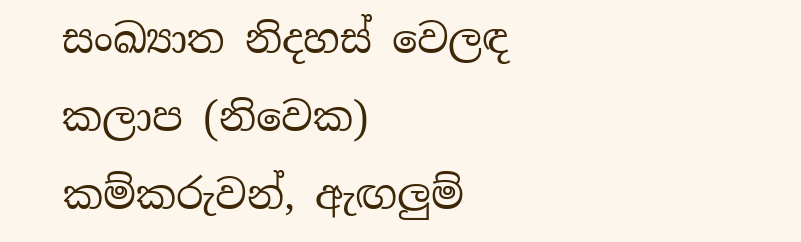සංඛ්‍යාත නිදහස් වෙලඳ කලාප (නිවෙක) කම්කරුවන්, ඇඟලුම්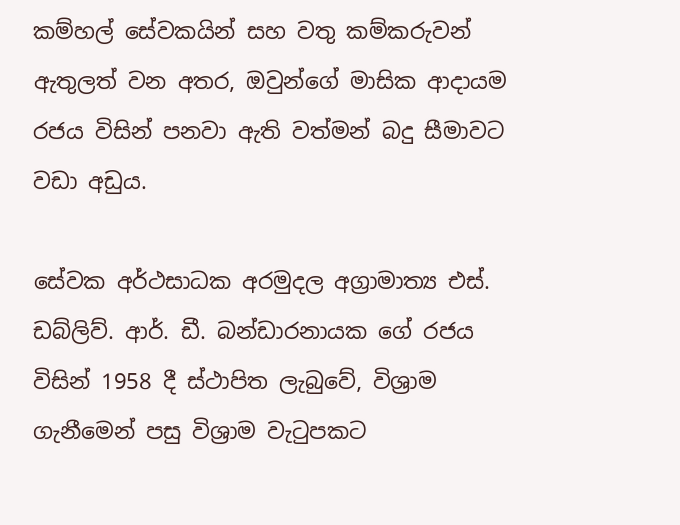කම්හල් සේවකයින් සහ වතු කම්කරුවන් ඇතුලත් වන අතර, ඔවුන්ගේ මාසික ආදායම රජය විසින් පනවා ඇති වත්මන් බදු සීමාවට වඩා අඩුය.

සේවක අර්ථසාධක අරමුදල අග්‍රාමාත්‍ය එස්. ඩබ්ලිව්. ආර්. ඩී. බන්ඩාරනායක ගේ රජය විසින් 1958 දී ස්ථාපිත ලැබුවේ, විශ්‍රාම ගැනීමෙන් පසු විශ්‍රාම වැටුපකට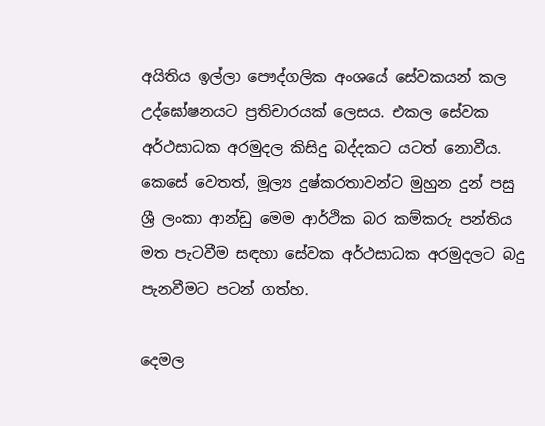අයිතිය ඉල්ලා පෞද්ගලික අංශයේ සේවකයන් කල උද්ඝෝෂනයට ප්‍රතිචාරයක් ලෙසය. එකල සේවක අර්ථසාධක අරමුදල කිසිදු බද්දකට යටත් නොවීය. කෙසේ වෙතත්, මූල්‍ය දුෂ්කරතාවන්ට මුහුන දුන් පසු ශ්‍රී ලංකා ආන්ඩු මෙම ආර්ථික බර කම්කරු පන්තිය මත පැටවීම සඳහා සේවක අර්ථසාධක අරමුදලට බදු පැනවීමට පටන් ගත්හ.

දෙමල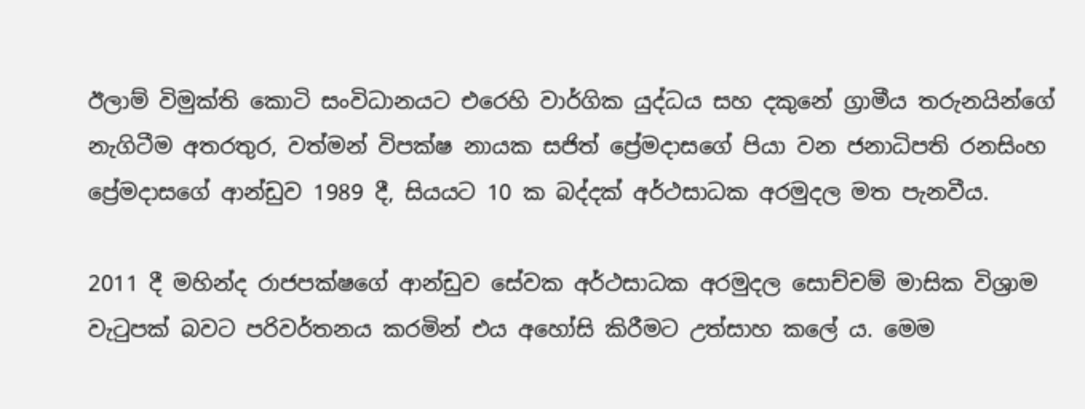ඊලාම් විමුක්ති කොටි සංවිධානයට එරෙහි වාර්ගික යුද්ධය සහ දකුනේ ග්‍රාමීය තරුනයින්ගේ නැගිටීම අතරතුර, වත්මන් විපක්ෂ නායක සජිත් ප්‍රේමදාසගේ පියා වන ජනාධිපති රනසිංහ ප්‍රේමදාසගේ ආන්ඩුව 1989 දී, සියයට 10 ක බද්දක් අර්ථසාධක අරමුදල මත පැනවීය.

2011 දී මහින්ද රාජපක්ෂගේ ආන්ඩුව සේවක අර්ථසාධක අරමුදල සොච්චම් මාසික විශ්‍රාම වැටුපක් බවට පරිවර්තනය කරමින් එය අහෝසි කිරීමට උත්සාහ කලේ ය. මෙම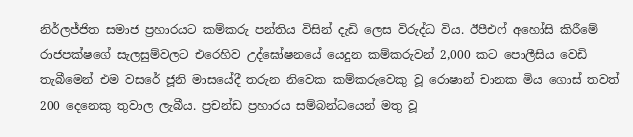නිර්ලජ්ජිත සමාජ ප්‍රහාරයට කම්කරු පන්තිය විසින් දැඩි ලෙස විරුද්ධ විය. ඊපීඑෆ් අහෝසි කිරීමේ රාජපක්ෂගේ සැලසුම්වලට එරෙහිව උද්ඝෝෂනයේ යෙදුන කම්කරුවන් 2,000 කට පොලීසිය වෙඩි තැබීමෙන් එම වසරේ ජූනි මාසයේදී තරුන නිවෙක කම්කරුවෙකු වූ රොෂාන් චානක මිය ගොස් තවත් 200 දෙනෙකු තුවාල ලැබීය. ප්‍රචන්ඩ ප්‍රහාරය සම්බන්ධයෙන් මතු වූ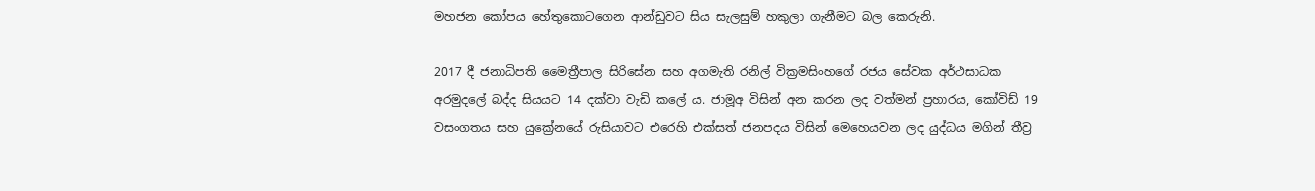මහජන කෝපය හේතුකොටගෙන ආන්ඩුවට සිය සැලසුම් හකුලා ගැනීමට බල කෙරුනි.

2017 දී ජනාධිපති මෛත්‍රීපාල සිරිසේන සහ අගමැති රනිල් වික්‍රමසිංහගේ රජය සේවක අර්ථසාධක අරමුදලේ බද්ද සියයට 14 දක්වා වැඩි කලේ ය. ජාමූඅ විසින් අන කරන ලද වත්මන් ප්‍රහාරය, කෝවිඩ් 19 වසංගතය සහ යුක්‍රේනයේ රුසියාවට එරෙහි එක්සත් ජනපදය විසින් මෙහෙයවන ලද යුද්ධය මගින් තීව්‍ර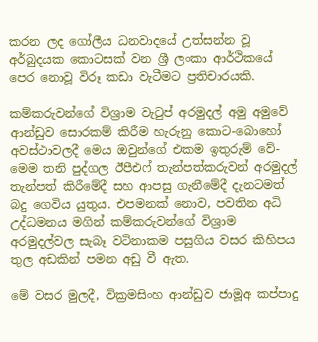කරන ලද ගෝලීය ධනවාදයේ උත්සන්න වූ අර්බුදයක කොටසක් වන ශ්‍රී ලංකා ආර්ථිකයේ පෙර නොවූ විරූ කඩා වැටීමට ප්‍රතිචාරයකි.

කම්කරුවන්ගේ විශ්‍රාම වැටුප් අරමුදල් අමු අමුවේ ආන්ඩුව සොරකම් කිරීම හැරුනු කොට-බොහෝ අවස්ථාවලදී මෙය ඔවුන්ගේ එකම ඉතුරුම් වේ-මෙම තනි පුද්ගල ඊපීඑෆ් තැන්පත්කරුවන් අරමුදල් තැන්පත් කිරීමේදී සහ ආපසු ගැනීමේදී දැනටමත් බදු ගෙවිය යුතුය. එපමනක් නොව, පවතින අධි උද්ධමනය මගින් කම්කරුවන්ගේ විශ්‍රාම අරමුදල්වල සැබෑ වටිනාකම පසුගිය වසර කිහිපය තුල අඩකින් පමන අඩු වී ඇත.

මේ වසර මුලදී, වික්‍රමසිංහ ආන්ඩුව ජාමූඅ කප්පාදු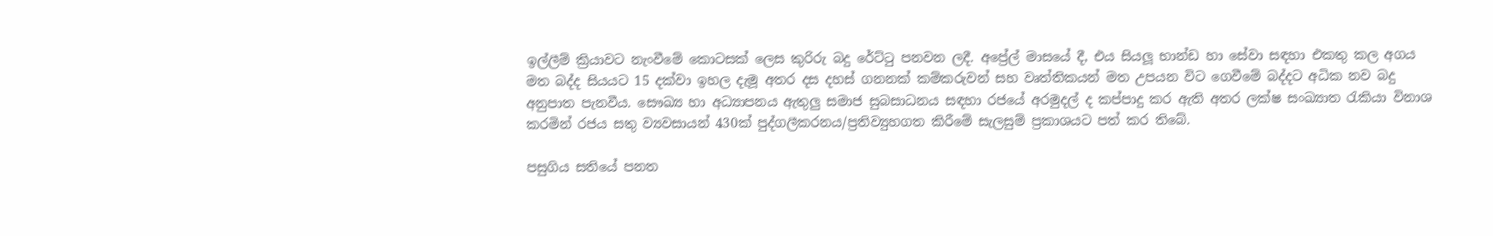ඉල්ලීම් ක්‍රියාවට නැංවීමේ කොටසක් ලෙස කුරිරු බදු රේට්ටු පනවන ලදී. අප්‍රේල් මාසයේ දී, එය සියලූ භාන්ඩ හා සේවා සඳහා එකතු කල අගය මත බද්ද සියයට 15 දක්වා ඉහල දැමූ අතර දස දහස් ගනනක් කම්කරුවන් සහ වෘත්තිකයන් මත උපයන විට ගෙවීමේ බද්දට අධික නව බදු අනුපාත පැනවීය. සෞඛ්‍ය හා අධ්‍යාපනය ඇතුලු සමාජ සුබසාධනය සඳහා රජයේ අරමුදල් ද කප්පාදු කර ඇති අතර ලක්ෂ සංඛ්‍යාත රැකියා විනාශ කරමින් රජය සතු ව්‍යවසායන් 430ක් පුද්ගලීකරනය/ප්‍රතිව්‍යුහගත කිරීමේ සැලසුම් ප්‍රකාශයට පත් කර තිබේ.

පසුගිය සතියේ පනත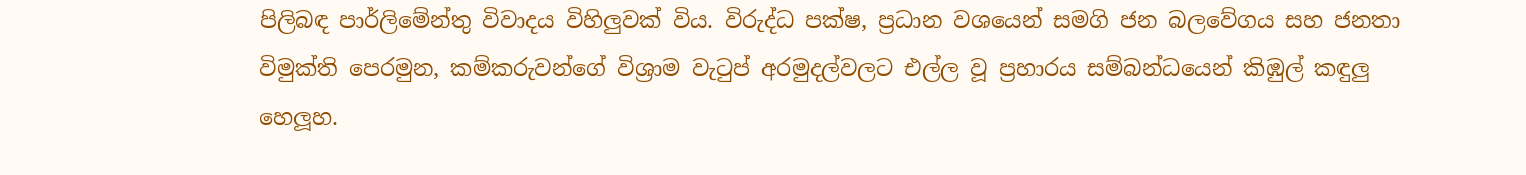පිලිබඳ පාර්ලිමේන්තු විවාදය විහිලුවක් විය. විරුද්ධ පක්ෂ, ප්‍රධාන වශයෙන් සමගි ජන බලවේගය සහ ජනතා විමුක්ති පෙරමුන, කම්කරුවන්ගේ විශ්‍රාම වැටුප් අරමුදල්වලට එල්ල වූ ප්‍රහාරය සම්බන්ධයෙන් කිඹුල් කඳුලු හෙලූහ.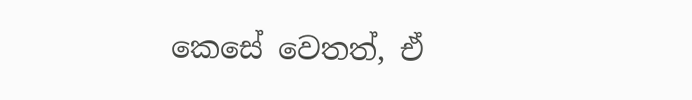කෙසේ වෙතත්, ඒ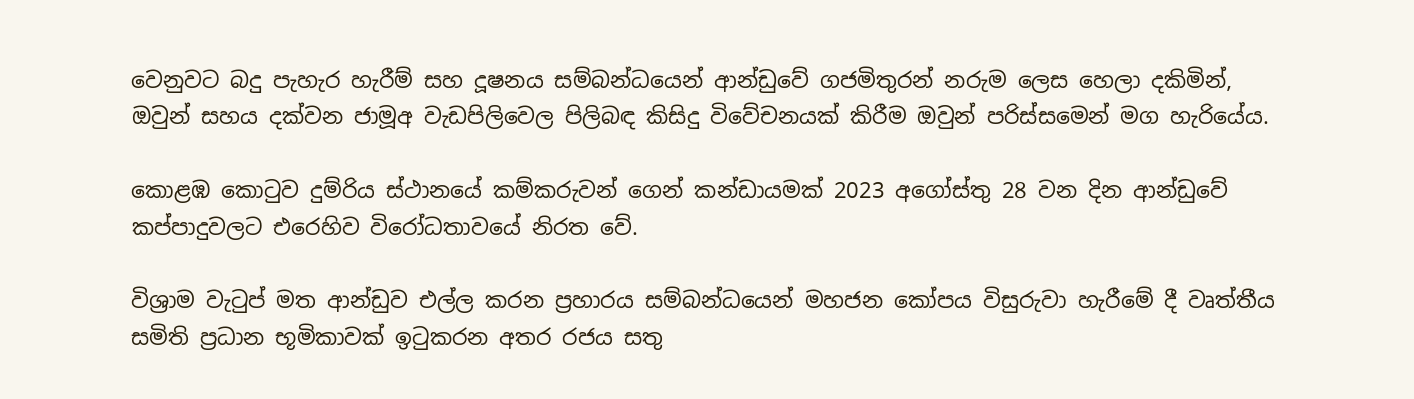වෙනුවට බදු පැහැර හැරීම් සහ දූෂනය සම්බන්ධයෙන් ආන්ඩුවේ ගජමිතුරන් නරුම ලෙස හෙලා දකිමින්, ඔවුන් සහය දක්වන ජාමූඅ වැඩපිලිවෙල පිලිබඳ කිසිදු විවේචනයක් කිරීම ඔවුන් පරිස්සමෙන් මග හැරියේය.

කොළඹ කොටුව දුම්රිය ස්ථානයේ කම්කරුවන් ගෙන් කන්ඩායමක් 2023 අගෝස්තු 28 වන දින ආන්ඩුවේ කප්පාදුවලට එරෙහිව විරෝධතාවයේ නිරත වේ.

විශ්‍රාම වැටුප් මත ආන්ඩුව එල්ල කරන ප්‍රහාරය සම්බන්ධයෙන් මහජන කෝපය විසුරුවා හැරීමේ දී වෘත්තීය සමිති ප්‍රධාන භූමිකාවක් ඉටුකරන අතර රජය සතු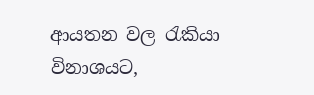ආයතන වල රැකියා විනාශයට,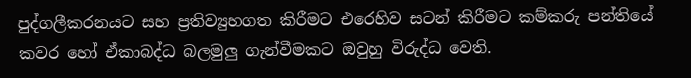පුද්ගලීකරනයට සහ ප්‍රතිව්‍යුහගත කිරීමට එරෙහිව සටන් කිරීමට කම්කරු පන්තියේ කවර හෝ ඒකාබද්ධ බලමුලු ගැන්වීමකට ඔවුහු විරුද්ධ වෙති.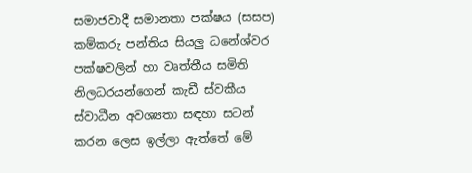සමාජවාදී සමානතා පක්ෂය (සසප) කම්කරු පන්තිය සියලු ධනේශ්වර පක්ෂවලින් හා වෘත්තීය සමිති නිලධරයන්ගෙන් කැඩී ස්වකීය ස්වාධීන අවශ්‍යතා සඳහා සටන් කරන ලෙස ඉල්ලා ඇත්තේ මේ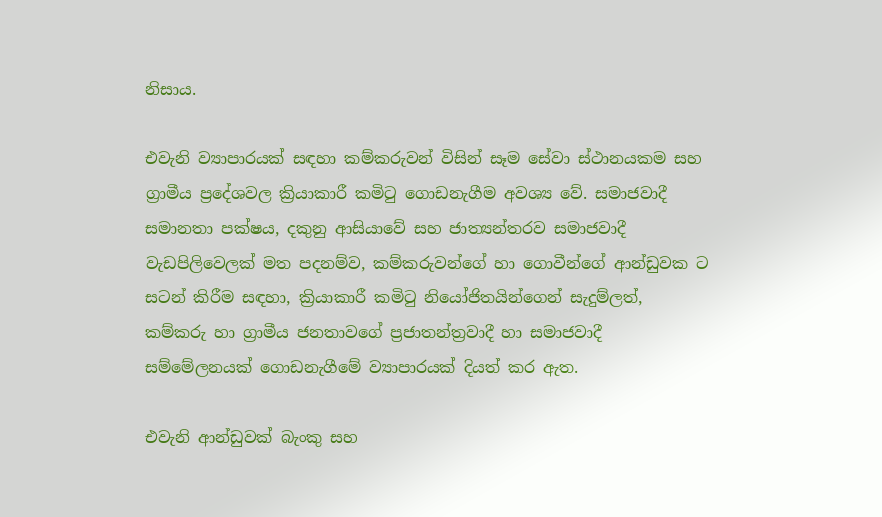නිසාය.

එවැනි ව්‍යාපාරයක් සඳහා කම්කරුවන් විසින් සෑම සේවා ස්ථානයකම සහ ග්‍රාමීය ප්‍රදේශවල ක්‍රියාකාරී කමිටු ගොඩනැගීම අවශ්‍ය වේ. සමාජවාදී සමානතා පක්ෂය, දකුනු ආසියාවේ සහ ජාත්‍යන්තරව සමාජවාදී වැඩපිලිවෙලක් මත පදනම්ව, කම්කරුවන්ගේ හා ගොවීන්ගේ ආන්ඩුවක ට සටන් කිරීම සඳහා, ක්‍රියාකාරී කමිටු නියෝජිතයින්ගෙන් සැදුම්ලත්, කම්කරු හා ග්‍රාමීය ජනතාවගේ ප්‍රජාතන්ත්‍රවාදී හා සමාජවාදී සම්මේලනයක් ගොඩනැගීමේ ව්‍යාපාරයක් දියත් කර ඇත.

එවැනි ආන්ඩුවක් බැංකු සහ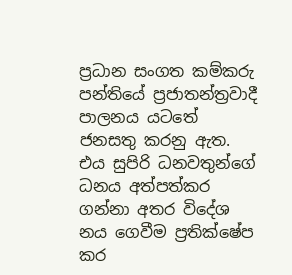ප්‍රධාන සංගත කම්කරු පන්තියේ ප්‍රජාතන්ත්‍රවාදී පාලනය යටතේ ජනසතු කරනු ඇත. එය සුපිරි ධනවතුන්ගේ ධනය අත්පත්කර ගන්නා අතර විදේශ නය ගෙවීම ප්‍රතික්ෂේප කර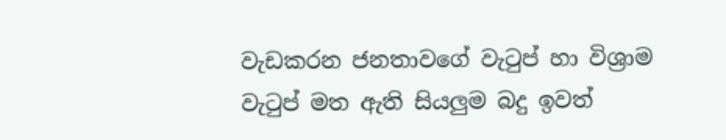වැඩකරන ජනතාවගේ වැටුප් හා විශ්‍රාම වැටුප් මත ඇති සියලුම බදු ඉවත්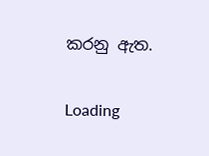කරනු ඇත.

Loading